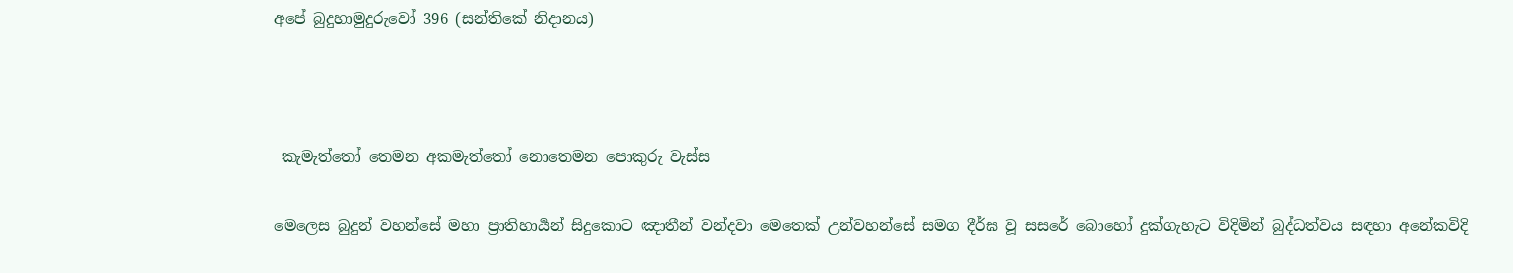අපේ බුදුහාමුදුරුවෝ 396 (සන්තිකේ නිදානය)



 කැමැත්තෝ තෙමන අකමැත්තෝ නොතෙමන පොකුරු වැස්ස

මෙලෙස බුදුන් වහන්සේ මහා ප්‍රාතිහාර්‍යන් සිදුකොට ඤාතීන් වන්දවා මෙතෙක් උන්වහන්සේ සමග දීර්ඝ වූ සසරේ බොහෝ දුක්ගැහැට විදිමින් බුද්ධත්වය සඳහා අනේකවිදි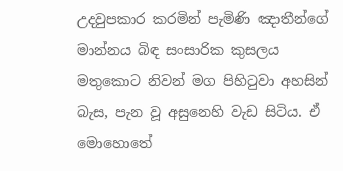උදවුපකාර කරමින් පැමිණි ඤාතීන්ගේ මාන්නය බිඳ සංසාරික කුසලය මතුකොට නිවන් මග පිහිටුවා අහසින් බැස, පැන වූ අසුනෙහි වැඩ සිටිය. ඒ මොහොතේ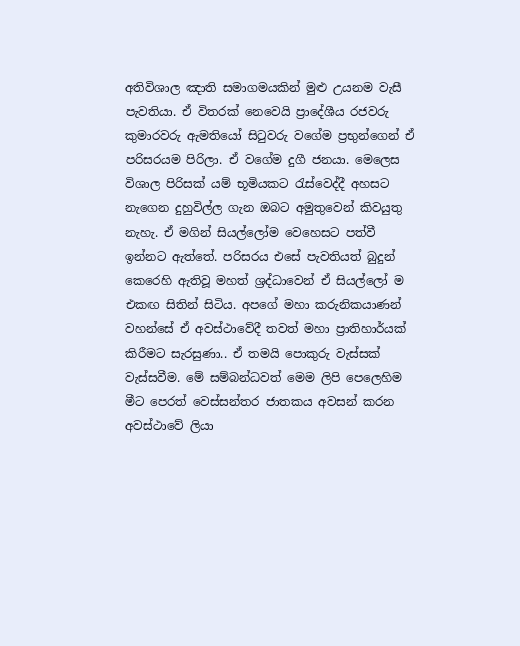අතිවිශාල ඤාති සමාගමයකින් මුළු උයනම වැසී පැවතියා. ඒ විතරක් නෙවෙයි ප්‍රාදේශීය රජවරු කුමාරවරු ඇමතියෝ සිටුවරු වගේම ප්‍රභුන්ගෙන් ඒ පරිසරයම පිරිලා. ඒ වගේම දුගී ජනයා. මෙලෙස විශාල පිරිසක් යම් භූමියකට රැස්වෙද්දී අහසට නැගෙන දුහුවිල්ල ගැන ඔබට අමුතුවෙන් කිවයුතු නැහැ. ඒ මගින් සියල්ලෝම වෙහෙසට පත්වී ඉන්නට ඇත්තේ. පරිසරය එසේ පැවතියත් බුදුන් කෙරෙහි ඇතිවූ මහත් ශ්‍රද්ධාවෙන් ඒ සියල්ලෝ ම එකඟ සිතින් සිටිය. අපගේ මහා කරුනිකයාණන් වහන්සේ ඒ අවස්ථාවේදී තවත් මහා ප්‍රාතිහාර්යක් කිරීමට සැරසුණා.. ඒ තමයි පොකුරු වැස්සක් වැස්සවීම. මේ සම්බන්ධවත් මෙම ලිපි පෙලෙහිම මීට පෙරත් වෙස්සන්තර ජාතකය අවසන් කරන අවස්ථාවේ ලියා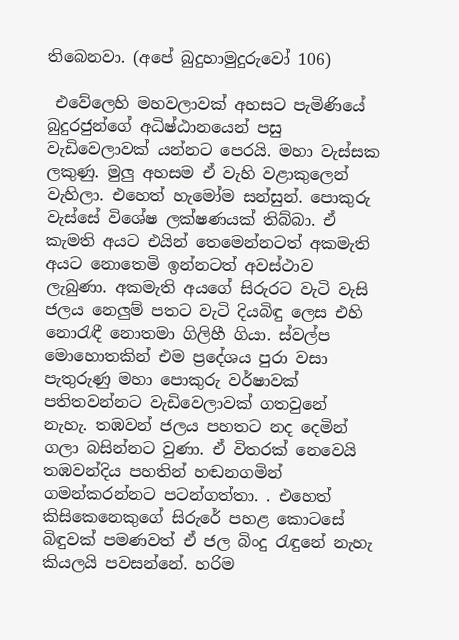තිබෙනවා. (අපේ බුදුහාමුදුරුවෝ 106)

 එවේලෙහි මහවලාවක් අහසට පැමිණියේ බුදුරජුන්ගේ අධිෂ්ඨානයෙන් පසු වැඩිවෙලාවක් යන්නට පෙරයි. මහා වැස්සක ලකුණු. මුලු අහසම ඒ වැහි වළාකුලෙන් වැහිලා. එහෙත් හැමෝම සන්සුන්. පොකුරු වැස්සේ විශේෂ ලක්ෂණයක් තිබ්බා. ඒ කැමති අයට එයින් තෙමෙන්නටත් අකමැති අයට නොතෙමි ඉන්නටත් අවස්ථාව ලැබුණා. අකමැති අයගේ සිරුරට වැටි වැසි ජලය නෙලුම් පතට වැටි දියබිඳු ලෙස එහි නොරැඳී නොතමා ගිලිහී ගියා. ස්වල්ප මොහොතකින් එම ප්‍රදේශය පුරා වසා පැතුරුණු මහා පොකුරු වර්ෂාවක් පතිතවන්නට වැඩිවෙලාවක් ගතවුනේ නැහැ. තඹවන් ජලය පහතට නද දෙමින් ගලා බසින්නට වුණා. ඒ විතරක් නෙවෙයි තඹවන්දිය පහතින් හඬනගමින් ගමන්කරන්නට පටන්ගත්තා. . එහෙත් කිසිකෙනෙකුගේ සිරුරේ පහළ කොටසේ බිඳුවක් පමණවත් ඒ ජල බිංදු රැඳුනේ නැහැ කියලයි පවසන්නේ. හරිම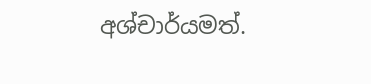අශ්චාර්යමත්.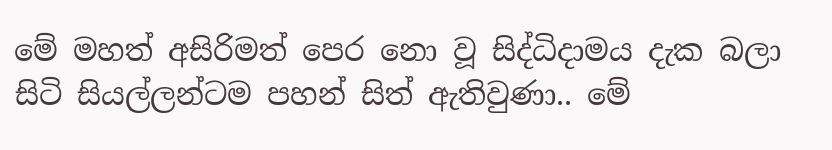මේ මහත් අසිරිමත් පෙර නො වූ සිද්ධිදාමය දැක බලා සිටි සියල්ලන්ටම පහන් සිත් ඇතිවුණා.. මේ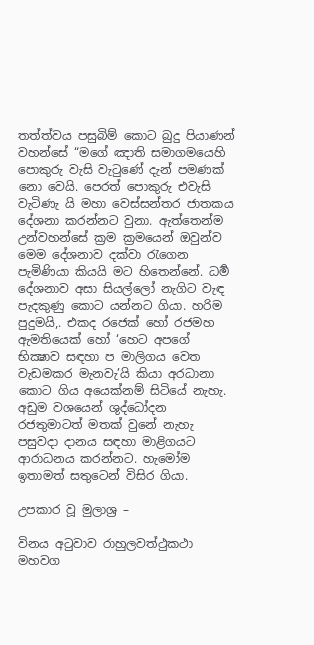තත්ත්වය පසුබිම් කොට බුදු පියාණන් වහන්සේ “මගේ ඤාති සමාගමයෙහි පොකුරු වැසි වැටුණේ දැන් පමණක් නො වෙයි. පෙරත් පොකුරු එවැසි වැටිණැ යි මහා වෙස්සන්තර ජාතකය දේශනා කරන්නට වුනා. ඇත්තෙන්ම උන්වහන්සේ ක්‍රම ක්‍රමයෙන් ඔවුන්ව මෙම දේශනාව දක්වා රැගෙන පැමිණියා කියයි මට හිතෙන්නේ. ධර්‍ම දේශනාව අසා සියල්ලෝ නැගිට වැඳ පැදකුණු කොට යන්නට ගියා. හරිම පුදුමයි,. එකද රජෙක් හෝ රජමහ ඇමතියෙක් හෝ ‘හෙට අපගේ භික්‍ෂාව සඳහා ප මාලිගය වෙත වැඩමකර මැනවැ’යි කියා අරධානා කොට ගිය අයෙක්නම් සිටියේ නැහැ. අඩුම වශයෙන් ශුද්ධෝදන රජතුමාටත් මතක් වුනේ නැහැ පසුවදා දානය සඳහා මාළිගයට ආරාධනය කරන්නට. හැමෝම ඉතාමත් සතුටෙන් විසිර ගියා.

උපකාර වූ මුලාශ්‍ර –

විනය අටුවාව රාහුලවත්ථුකථා මහවග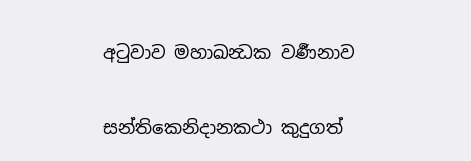අටුවාව මහාඛන්‍ධක වර්‍ණනාව

සන්තිකෙනිදානකථා කුදුගත්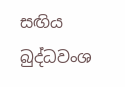සඟිය බුද්ධවංශ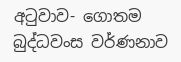අටුවාව- ගොතම බුද්ධවංස වර්ණනාව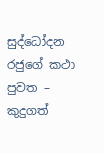සුද්ධෝදන රජුගේ කථා පුවත – කුදුගත්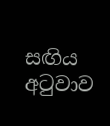සඟිය අටුවාව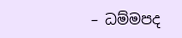– ධම්මපද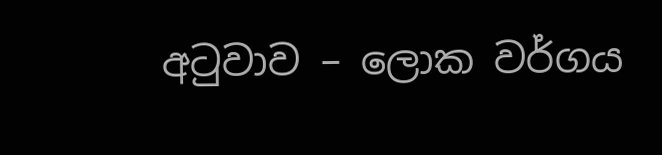අටුවාව – ලොක වර්ගය